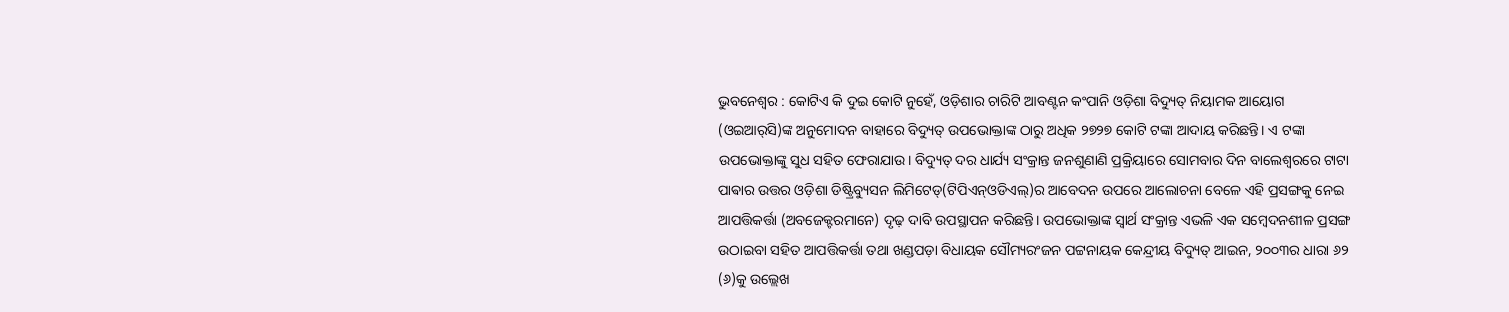ଭୁବନେଶ୍ବର : କୋଟିଏ କି ଦୁଇ କୋଟି ନୁହେଁ, ଓଡ଼ିଶାର ଚାରିଟି ଆବଣ୍ଟନ କଂପାନି ଓଡ଼ିଶା ବିଦ୍ୟୁତ୍ ନିୟାମକ ଆୟୋଗ (ଓଇଆର୍‌ସି)ଙ୍କ ଅନୁମୋଦନ ବାହାରେ ବିଦ୍ୟୁତ୍ ଉପଭୋକ୍ତାଙ୍କ ଠାରୁ ଅଧିକ ୨୭୨୭ କୋଟି ଟଙ୍କା ଆଦାୟ କରିଛନ୍ତି। ଏ ଟଙ୍କା ଉପଭୋକ୍ତାଙ୍କୁ ସୁଧ ସହିତ ଫେରାଯାଉ। ବିଦ୍ୟୁତ୍ ଦର ଧାର୍ଯ୍ୟ ସଂକ୍ରାନ୍ତ ଜନଶୁଣାଣି ପ୍ରକ୍ରିୟାରେ ସୋମବାର ଦିନ ବାଲେଶ୍ବରରେ ଟାଟା ପାଵାର ଉତ୍ତର ଓଡ଼ିଶା ଡିଷ୍ଟ୍ରିବ୍ୟୁସନ ଲିମିଟେଡ୍‌(ଟିପିଏନ୍‌ଓଡିଏଲ୍‌)ର ଆବେଦନ ଉପରେ ଆଲୋଚନା ବେଳେ ଏହି ପ୍ରସଙ୍ଗକୁ ନେଇ ଆପତ୍ତିକର୍ତ୍ତା (ଅବଜେକ୍ଟରମାନେ) ଦୃଢ଼ ଦାବି ଉପସ୍ଥାପନ କରିଛନ୍ତି। ଉପଭୋକ୍ତାଙ୍କ ସ୍ବାର୍ଥ ସଂକ୍ରାନ୍ତ ଏଭଳି ଏକ ସମ୍ବେଦନଶୀଳ ପ୍ରସଙ୍ଗ ଉଠାଇବା ସହିତ ଆପତ୍ତିକର୍ତ୍ତା ତଥା ଖଣ୍ଡପଡ଼ା ବିଧାୟକ ସୌମ୍ୟରଂଜନ ପଟ୍ଟନାୟକ କେନ୍ଦ୍ରୀୟ ବିଦ୍ୟୁତ୍ ଆଇନ, ୨୦୦୩ର ଧାରା ୬୨ (୬)କୁ ଉଲ୍ଲେଖ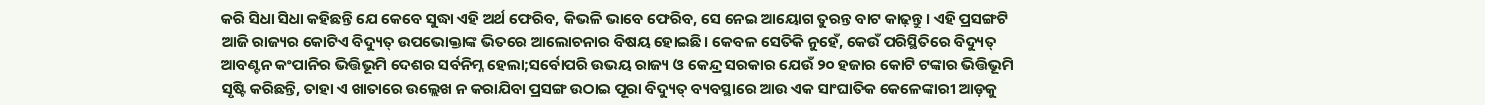କରି ସିଧା ସିଧା କହିଛନ୍ତି ଯେ କେବେ ସୁଦ୍ଧା ଏହି ଅର୍ଥ ଫେରିବ, କିଭଳି ଭାବେ ଫେରିବ, ସେ ନେଇ ଆୟୋଗ ତୁରନ୍ତ ବାଟ କାଢ଼ନ୍ତୁ। ଏହି ପ୍ରସଙ୍ଗଟି ଆଜି ରାଜ୍ୟର କୋଟିଏ ବିଦ୍ୟୁତ୍ ଉପଭୋକ୍ତାଙ୍କ ଭିତରେ ଆଲୋଚନାର ବିଷୟ ହୋଇଛି। କେବଳ ସେତିକି ନୁହେଁ, କେଉଁ ପରିସ୍ଥିତିରେ ବିଦ୍ୟୁତ୍ ଆବଣ୍ଟନ କଂପାନିର ଭିତ୍ତିଭୂମି ଦେଶର ସର୍ବନିମ୍ନ ହେଲା;ସର୍ବୋପରି ଉଭୟ ରାଜ୍ୟ ଓ କେନ୍ଦ୍ର ସରକାର ଯେଉଁ ୨୦ ହଜାର କୋଟି ଟଙ୍କାର ଭିତ୍ତିଭୂମି ସୃଷ୍ଟି କରିଛନ୍ତି, ତାହା ଏ ଖାତାରେ ଉଲ୍ଲେଖ ନ କରାଯିବା ପ୍ରସଙ୍ଗ ଉଠାଇ ପୂରା ବିଦ୍ୟୁତ୍ ବ୍ୟବସ୍ଥାରେ ଆଉ ଏକ ସାଂଘାତିକ କେଳେଙ୍କାରୀ ଆଡ଼କୁ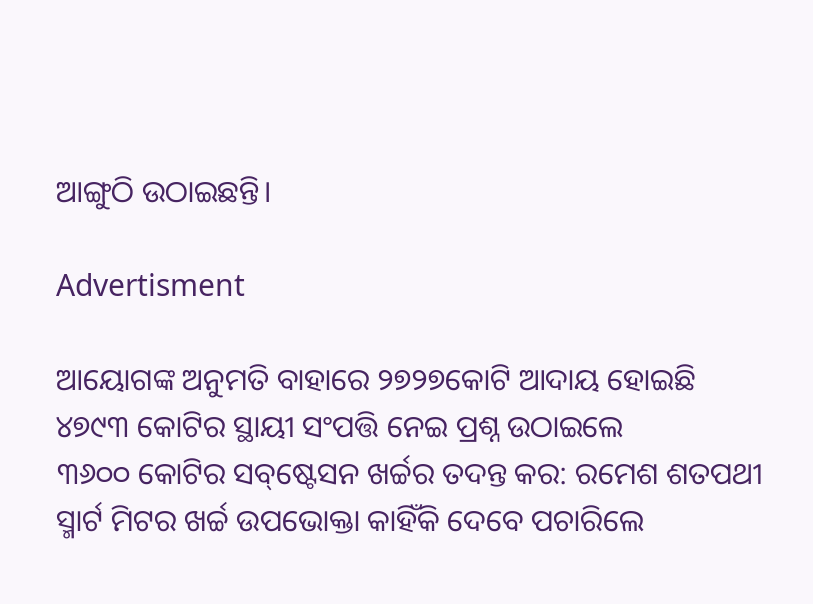ଆଙ୍ଗୁଠି ଉଠାଇଛନ୍ତି।

Advertisment

ଆୟୋଗଙ୍କ ଅନୁମତି ବାହାରେ ୨୭୨୭କୋଟି ଆଦାୟ ହୋଇଛି
୪୭୯୩ କୋଟିର ସ୍ଥାୟୀ ସଂପତ୍ତି ନେଇ ପ୍ରଶ୍ନ ଉଠାଇଲେ
୩୬୦୦ କୋଟିର ସବ୍‌ଷ୍ଟେସନ ଖର୍ଚ୍ଚର ତଦନ୍ତ କର: ରମେଶ ଶତପଥୀ
ସ୍ମାର୍ଟ ମିଟର ଖର୍ଚ୍ଚ ଉପଭୋକ୍ତା କାହିଁକି ଦେବେ ପଚାରିଲେ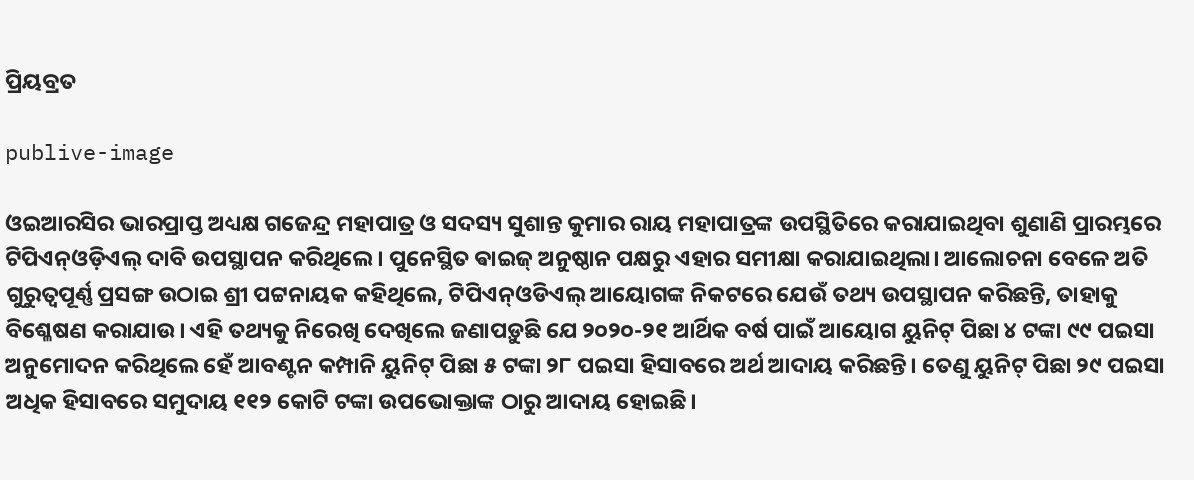ପ୍ରିୟବ୍ରତ

publive-image

ଓଇଆରସିର ଭାରପ୍ରାପ୍ତ ଅଧ୍ୟକ୍ଷ ଗଜେନ୍ଦ୍ର ମହାପାତ୍ର ଓ ସଦସ୍ୟ ସୁଶାନ୍ତ କୁମାର ରାୟ ମହାପାତ୍ରଙ୍କ ଉପସ୍ଥିତିରେ କରାଯାଇଥିବା ଶୁଣାଣି ପ୍ରାରମ୍ଭରେ ଟିପିଏନ୍‌ଓଡ଼ିଏଲ୍ ଦାବି ଉପସ୍ଥାପନ କରିଥିଲେ। ପୁନେସ୍ଥିତ ଵାଇଜ୍‌ ଅନୁଷ୍ଠାନ ପକ୍ଷରୁ ଏହାର ସମୀକ୍ଷା କରାଯାଇଥିଲା। ଆଲୋଚନା ବେଳେ ଅତି ଗୁରୁତ୍ବପୂର୍ଣ୍ଣ ପ୍ରସଙ୍ଗ ଉଠାଇ ଶ୍ରୀ ପଟ୍ଟନାୟକ କହିଥିଲେ, ଟିପିଏନ୍‌ଓଡିଏଲ୍‌ ଆୟୋଗଙ୍କ ନିକଟରେ ଯେଉଁ ତଥ୍ୟ ଉପସ୍ଥାପନ କରିଛନ୍ତି, ତାହାକୁ ବିଶ୍ଳେଷଣ କରାଯାଉ। ଏହି ତଥ୍ୟକୁ ନିରେଖି ଦେଖିଲେ ଜଣାପଡ଼ୁଛି ଯେ ୨୦୨୦-୨୧ ଆର୍ଥିକ ବର୍ଷ ପାଇଁ ଆୟୋଗ ୟୁନିଟ୍‌ ପିଛା ୪ ଟଙ୍କା ୯୯ ପଇସା ଅନୁମୋଦନ କରିଥିଲେ ହେଁ ଆବଣ୍ଟନ କମ୍ପାନି ୟୁନିଟ୍‌ ପିଛା ୫ ଟଙ୍କା ୨୮ ପଇସା ହିସାବରେ ଅର୍ଥ ଆଦାୟ କରିଛନ୍ତି। ତେଣୁ ୟୁନିଟ୍‌ ପିଛା ୨୯ ପଇସା ଅଧିକ ହିସାବରେ ସମୁଦାୟ ୧୧୨ କୋଟି ଟଙ୍କା ଉପଭୋକ୍ତାଙ୍କ ଠାରୁ ଆଦାୟ ହୋଇଛି।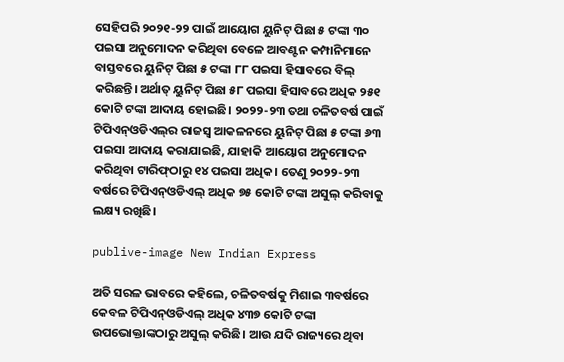ସେହିପରି ୨୦୨୧-୨୨ ପାଇଁ ଆୟୋଗ ୟୁନିଟ୍‌ ପିଛା ୫ ଟଙ୍କା ୩୦ ପଇସା ଅନୁମୋଦନ କରିଥିବା ବେଳେ ଆବଣ୍ଟନ କମ୍ପାନିମାନେ ବାସ୍ତବରେ ୟୁନିଟ୍‌ ପିଛା ୫ ଟଙ୍କା ୮୮ ପଇସା ହିସାବରେ ବିଲ୍‌ କରିଛନ୍ତି। ଅର୍ଥାତ୍ ୟୁନିଟ୍‌ ପିଛା ୫୮ ପଇସା ହିସାବ‌ରେ ଅଧିକ ୨୫୧ କୋଟି ଟଙ୍କା ଆଦାୟ ହୋଇଛି। ୨୦୨୨-୨୩ ତଥା ଚଳିତବର୍ଷ ପାଇଁ ଟିପିଏନ୍‌ଓଡିଏଲ୍‌ର ରାଜସ୍ବ ଆକଳନରେ ୟୁନିଟ୍‌ ପିଛା ୫ ଟଙ୍କା ୬୩ ପଇସା ଆଦାୟ କରାଯାଇଛି, ଯାହାକି ଆୟୋଗ ଅନୁମୋଦନ କରିଥିବା ଟାରିଫ୍‌ଠାରୁ ୧୪ ପଇସା ଅଧିକ। ତେଣୁ ୨୦୨୨-୨୩ ବର୍ଷରେ ଟିପିଏନ୍‌ଓଡିଏଲ୍‌ ଅଧିକ ୭୫ କୋଟି ଟଙ୍କା ଅସୁଲ୍‌ କରିବାକୁ ଲକ୍ଷ୍ୟ ରଖିଛି।

publive-image New Indian Express

ଅତି ସରଳ ଭାବରେ କହିଲେ, ଚଳିତବର୍ଷକୁ ମିଶାଇ ୩ବର୍ଷରେ କେବଳ ଟିପିଏନ୍ଓଡିଏଲ୍‌ ଅଧିକ ୪୩୭ କୋଟି ଟଙ୍କା ଉପଭୋକ୍ତାଙ୍କଠାରୁ ଅସୁଲ୍‌ କରିଛି। ଆଉ ଯଦି ରାଜ୍ୟରେ ଥିବା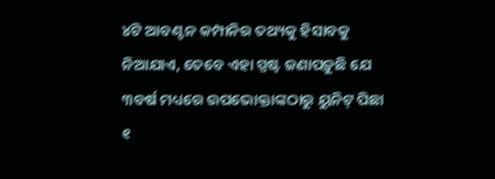୪ଟି ଆବଣ୍ଟନ କମ୍ପାନିର ତଥ୍ୟକୁ ହିସାବକୁ ନିଆଯାଏ, ତେବେ ଏହା ସ୍ପଷ୍ଟ ଜଣାପଡ଼ୁଛି ଯେ ୩ବର୍ଷ ମଧ୍ୟରେ ଉପଭୋକ୍ତାଙ୍କଠାରୁ ୟୁନିଟ୍‌ ପିଛା ୧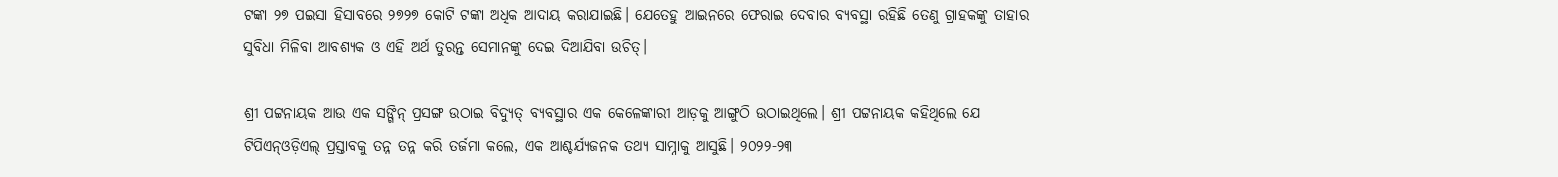ଟଙ୍କା ୨୭ ପଇସା ହିସାବରେ ୨୭୨୭ କୋଟି ଟଙ୍କା ଅଧିକ ଆଦାୟ କରାଯାଇଛି। ଯେତେହୁ ଆଇନରେ ଫେରାଇ ଦେବାର ବ୍ୟବସ୍ଥା ରହିଛି ତେଣୁ ଗ୍ରାହକଙ୍କୁ ତାହାର ସୁବିଧା ମିଳିବା ଆବଶ୍ୟକ ଓ ଏହି ଅର୍ଥ ତୁରନ୍ତ ସେମାନଙ୍କୁ ଦେଇ ଦିଆଯିବା ଉଚିତ୍।

ଶ୍ରୀ ପଟ୍ଟନାୟକ ଆଉ ଏକ ସଙ୍ଗିନ୍ ପ୍ରସଙ୍ଗ ଉଠାଇ ବିଦ୍ୟୁତ୍ ବ୍ୟବସ୍ଥାର ଏକ କେଳେଙ୍କାରୀ ଆଡ଼କୁ ଆଙ୍ଗୁଠି ଉଠାଇଥିଲେ। ଶ୍ରୀ ପଟ୍ଟନାୟକ କହିଥିଲେ ଯେ ଟିପିଏନ୍‌ଓଡ଼ିଏଲ୍ ପ୍ରସ୍ତାବକୁ ତନ୍ନ ତନ୍ନ କରି ତର୍ଜମା କଲେ, ଏକ ଆଶ୍ଚର୍ଯ୍ୟଜନକ ତଥ୍ୟ ସାମ୍ନାକୁ ଆସୁଛି। ୨୦୨୨-୨୩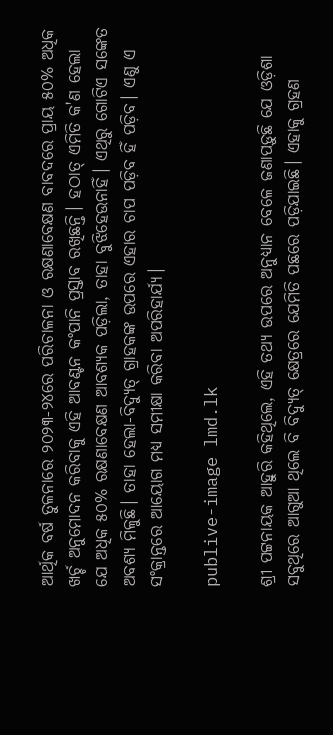ଆର୍ଥିକ ବର୍ଷ ତୁଳନାରେ ୨୦୨୩-୨୪ରେ ପରିଚାଳନା ଓ ରକ୍ଷଣାବେକ୍ଷଣ ବାବଦରେ ପ୍ରାୟ ୫୦% ଅଧିକ ଖର୍ଚ୍ଚ ଅନୁମୋଦନ କରିବାକୁ ଏହି ଆବଣ୍ଟନ କଂପାନି ପ୍ରସ୍ତାବ ରଖିଛନ୍ତି। ହଠାତ୍‌ ଏମିତି କ'ଣ ହେଲା ଯେ ଅଧିକ ୫୦% ରକ୍ଷଣାବେକ୍ଷଣ ଆବଶ୍ୟକ ପଡ଼ିଲା, ତାହା ବୁଝିହେଉନାହିଁ। ଏଥିରୁ ଗୋଟିଏ ସଙ୍କେତ ଅବଶ୍ୟ ମିଳୁଛି। ତାହା ହେଲା-ବିଦ୍ୟୁତ୍ ଗ୍ରାହକଙ୍କ ଉପରେ ଏହାର ଚାପ ପଡ଼ିବ ହିଁ ପଡ଼ିବ। ଏଣୁ ଏ ସଂକ୍ରାନ୍ତରେ ଆୟୋଗ ମଧ୍ୟ ସମୀକ୍ଷା କରିବା ଅପରିହାର୍ଯ୍ୟ।

publive-image lmd.lk

ଶ୍ରୀ ପଟ୍ଟନାୟକ ଆହୁରି କହିଥିଲେ, ଏହି ତଥ୍ୟ ଉପରେ ଅନୁଧ୍ୟାନ ବେଳେ ଜଣାପଡ଼ୁଛି ଯେ ଓଡ଼ିଶା ସବୁଥିରେ ଆଗୁଆ ଥିଲେ ବି ବିଦ୍ୟୁତ୍ କ୍ଷେତ୍ରରେ ଯେମିତି ପଛରେ ପଡ଼ିଯାଇଛି। ଏହାକୁ ଗ୍ରହଣ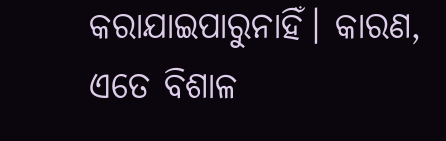କରାଯାଇପାରୁନାହିଁ। କାରଣ, ଏତେ ବିଶାଳ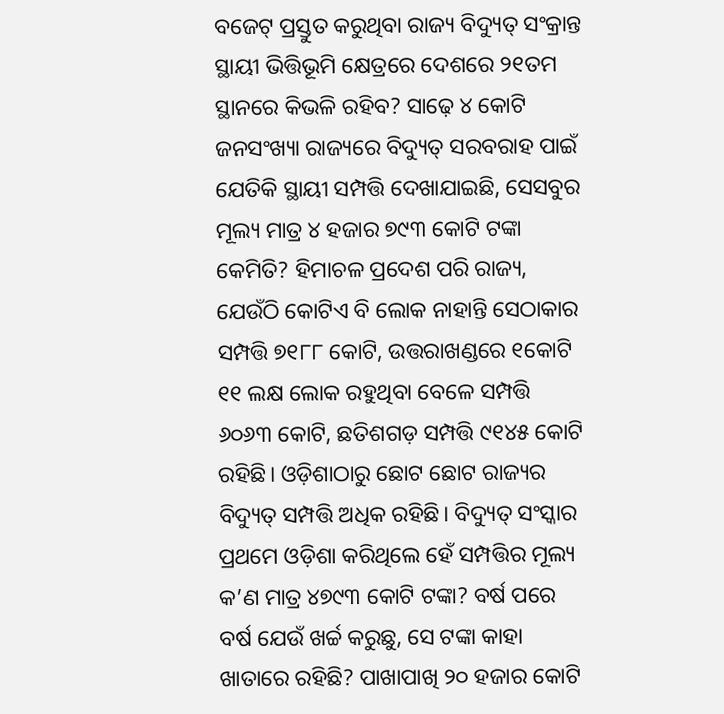ବଜେଟ୍‌ ପ୍ରସ୍ତୁତ କରୁଥିବା ରାଜ୍ୟ ବିଦ୍ୟୁତ୍‌ ସଂକ୍ରାନ୍ତ ସ୍ଥାୟୀ ଭିତ୍ତିଭୂମି କ୍ଷେତ୍ରରେ ଦେଶରେ ୨୧ତମ ସ୍ଥାନରେ କିଭଳି ରହିବ? ସାଢ଼େ ୪ କୋଟି ଜନସଂଖ୍ୟା ରାଜ୍ୟରେ ବିଦ୍ୟୁତ୍‌ ସରବରାହ ପାଇଁ ଯେତିକି ସ୍ଥାୟୀ ସମ୍ପତ୍ତି ଦେଖାଯାଇଛି, ସେସବୁର ମୂଲ୍ୟ ମାତ୍ର ୪ ହଜାର ୭୯୩ କୋଟି ଟଙ୍କା କେମିତି? ହିମାଚଳ ପ୍ରଦେଶ ପରି ରାଜ୍ୟ, ଯେଉଁଠି କୋଟିଏ ବି ଲୋକ ନାହାନ୍ତି ସେଠାକାର ସମ୍ପତ୍ତି ୭୧୮୮ କୋଟି, ଉତ୍ତରାଖଣ୍ଡରେ ୧କୋଟି ୧୧ ଲକ୍ଷ ଲୋକ ରହୁଥିବା ବେଳେ ସମ୍ପତ୍ତି ୬୦୬୩ କୋଟି, ଛତିଶଗଡ଼ ସମ୍ପତ୍ତି ୯୧୪୫ କୋଟି ରହିଛି। ଓଡ଼ିଶାଠାରୁ ଛୋଟ ଛୋଟ ରାଜ୍ୟର ବିଦ୍ୟୁତ୍‌ ସମ୍ପତ୍ତି ଅଧିକ ରହିଛି। ବିଦ୍ୟୁତ୍‌ ସଂସ୍କାର ପ୍ରଥମେ ଓଡ଼ିଶା କରିଥିଲେ ହେଁ ସମ୍ପତ୍ତିର ମୂଲ୍ୟ କ’ଣ ମାତ୍ର ୪୭୯୩ କୋଟି ଟଙ୍କା? ବର୍ଷ ପରେ ବର୍ଷ ଯେଉଁ ଖର୍ଚ୍ଚ କରୁଛୁ, ସେ ଟଙ୍କା କାହା ଖାତାରେ ରହିଛି? ପାଖାପାଖି ୨୦ ହଜାର କୋଟି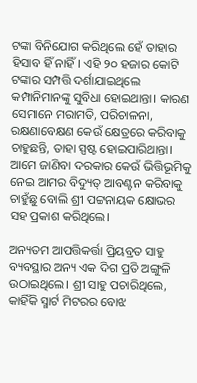ଟଙ୍କା ବିନିଯୋଗ କରିଥିଲେ ହେଁ ତାହାର ହିସାବ ହିଁ ନାହିଁ। ଏହି ୨୦ ହଜାର କୋଟି ଟଙ୍କାର ସମ୍ପତ୍ତି ଦର୍ଶାଯାଇଥିଲେ କମ୍ପାନିମାନଙ୍କୁ ସୁବିଧା ହୋଇଥାନ୍ତା। କାରଣ ସେମାନେ ମରାମତି, ପରିଚାଳନା, ରକ୍ଷଣାବେକ୍ଷଣ କେଉଁ କ୍ଷେତ୍ରରେ କରିବାକୁ ଚାହୁଛନ୍ତି, ତାହା ସ୍ପଷ୍ଟ ହୋଇପାରିଥାନ୍ତା। ଆମେ ଜାଣିବା ଦରକାର କେଉଁ ଭିତ୍ତିଭୂମିକୁ ନେଇ ଆମର ବିଦ୍ୟୁତ୍‌ ଆବଣ୍ଟନ କରିବାକୁ ଚାହୁଁଛୁ ବୋଲି ଶ୍ରୀ ପଟ୍ଟନାୟକ କ୍ଷୋଭର ସହ ପ୍ରକାଶ କରିଥିଲେ।

ଅନ୍ୟତମ ଆପତ୍ତିକର୍ତ୍ତା ପ୍ରିୟବ୍ରତ ସାହୁ ବ୍ୟବସ୍ଥାର ଅନ୍ୟ ଏକ ଦିଗ ପ୍ରତି ଅଙ୍ଗୁଳି ଉଠାଇଥିଲେ। ଶ୍ରୀ ସାହୁ ପଚାରିଥିଲେ, କାହିଁକି ସ୍ମାର୍ଟ ମିଟରର ବୋଝ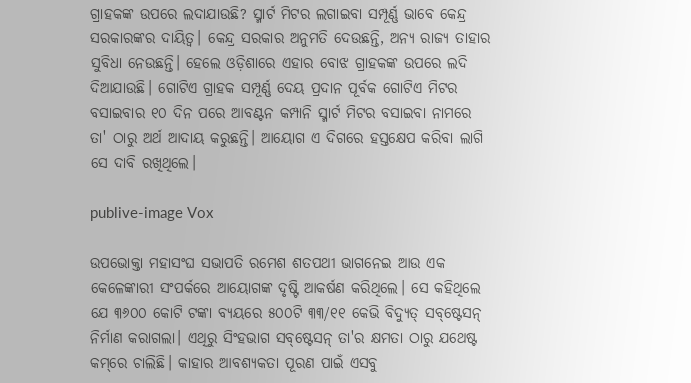ଗ୍ରାହକଙ୍କ ଉପରେ ଲଦାଯାଉଛି? ସ୍ମାର୍ଟ ମିଟର ଲଗାଇବା ସମ୍ପୂର୍ଣ୍ଣ ଭାବେ କେନ୍ଦ୍ର ସରକାରଙ୍କର ଦାୟିତ୍ବ। କେନ୍ଦ୍ର ସରକାର ଅନୁମତି ଦେଉଛନ୍ତି, ଅନ୍ୟ ରାଜ୍ୟ ତାହାର ସୁବିଧା ନେଉଛନ୍ତି। ହେଲେ ଓଡ଼ିଶାରେ ଏହାର ବୋଝ ଗ୍ରାହକଙ୍କ ଉପରେ ଲଦି ଦିଆଯାଉଛି। ଗୋଟିଏ ଗ୍ରାହକ ସମ୍ପୂର୍ଣ୍ଣ ଦେୟ ପ୍ରଦାନ ପୂର୍ବକ ଗୋଟିଏ ମିଟର ବସାଇବାର ୧୦ ଦିନ ପରେ ଆବଣ୍ଟନ କମ୍ପାନି ସ୍ମାର୍ଟ ମିଟର ବସାଇବା ନାମରେ ତା' ଠାରୁ ଅର୍ଥ ଆଦାୟ କରୁଛନ୍ତି। ଆୟୋଗ ଏ ଦିଗରେ ହସ୍ତକ୍ଷେପ କରିବା ଲାଗି ସେ ଦାବି ରଖିଥିଲେ।

publive-image Vox

ଉପଭୋକ୍ତା ମହାସଂଘ ସଭାପତି ରମେଶ ଶତପଥୀ ଭାଗନେଇ ଆଉ ଏକ କେଳେଙ୍କାରୀ ସଂପର୍କରେ ଆୟୋଗଙ୍କ ଦୃଷ୍ଟି ଆକର୍ଷଣ କରିଥିଲେ। ସେ କହିଥିଲେ ଯେ ୩୬୦୦ କୋଟି ଟଙ୍କା ବ୍ୟୟରେ ୫୦୦ଟି ୩୩/୧୧ କେଭି ବିଦ୍ୟୁତ୍ ସବ୍‌ଷ୍ଟେସନ୍‌ ନିର୍ମାଣ କରାଗଲା। ଏଥିରୁ ସିଂହଭାଗ ସବ୍‌ଷ୍ଟେସନ୍‌ ତା'ର କ୍ଷମତା ଠାରୁ ଯଥେଷ୍ଟ କମ୍‌ରେ ଚାଲିଛି। କାହାର ଆବଶ୍ୟକତା ପୂରଣ ପାଇଁ ଏସବୁ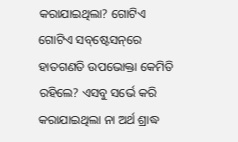କରାଯାଇଥିଲା? ଗୋଟିଏ ଗୋଟିଏ ସବ୍‌ଷ୍ଟେସନ୍‌ରେ ହାତଗଣତି ଉପଭୋକ୍ତା କେମିତି ରହିଲେ? ଏସବୁ ସର୍ଭେ କରି କରାଯାଇଥିଲା ନା ଅର୍ଥ ଶ୍ରାଦ୍ଧ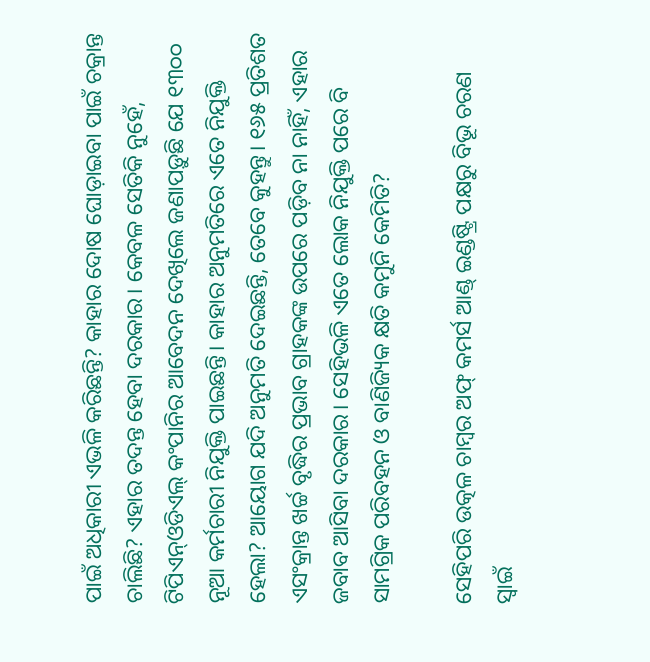ପାଇଁ ଅଧିକାରୀ ଏଭଳି କରିଛନ୍ତି? କାହାର ଦୋଷ ଘୋଡ଼ାଇବା ପାଇଁ ଚକ୍ରାନ୍ତ ଚାଲିଛି? ଏହାର ତଦନ୍ତ ହେବା ଦରକାର। କେବଳ ସେତିକି ନୁହେଁ, ଟିପିଏନ୍‌ଓଡିଏଲ୍‌ କଂପାନିର ଆବେଦନ ଦେଖିଲେ ଜଣାପଡ଼ୁଛି ଯେ ୧୩୦୦ ନୂଆ କର୍ମଚାରୀ ନିଯୁକ୍ତି ପାଇଛନ୍ତି। କାହାର ଅନୁମତିରେ ଏତେ ନିଯୁକ୍ତି ହେଲା? ଆୟୋଗ ଯଦି ଅନୁମତି ଦେଇଛନ୍ତି, ତେବେ କୁହନ୍ତୁ। ୧୬୫ ପ୍ରତିଶତ ଏସଂକ୍ରାନ୍ତ ଖର୍ଚ୍ଚ ବୃଦ୍ଧିର ପ୍ରଭାବ ଗ୍ରାହକଙ୍କ ଉପରେ ପଡ଼ିବ ନା ନାହିଁ, ଏହାର ଜବାବ ଆସିବା ଦରକାର। ସେହିଭଳି ଏତେ ଲୋକ ନିଯୁକ୍ତି ପରେ ବି ସାମଗ୍ରିକ ପରିବହନ ଓ ବାଣିଜ୍ୟିକ କ୍ଷତି କମୁନି କେମିତି?

ସେହିପରି ଉତ୍କଳ ଚାମ୍ବର ଅଫ୍‌ କମର୍ସ ଆଣ୍ଡ୍‌ ଇଣ୍ଡଷ୍ଟ୍ରି ପକ୍ଷରୁ ବିଭୂ ଚରଣ ସ୍ବାଇଁ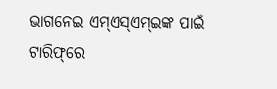ଭାଗନେଇ ଏମ୍‌ଏସ୍‌ଏମ୍‌ଇଙ୍କ ପାଇଁ ଟାରିଫ୍‌ରେ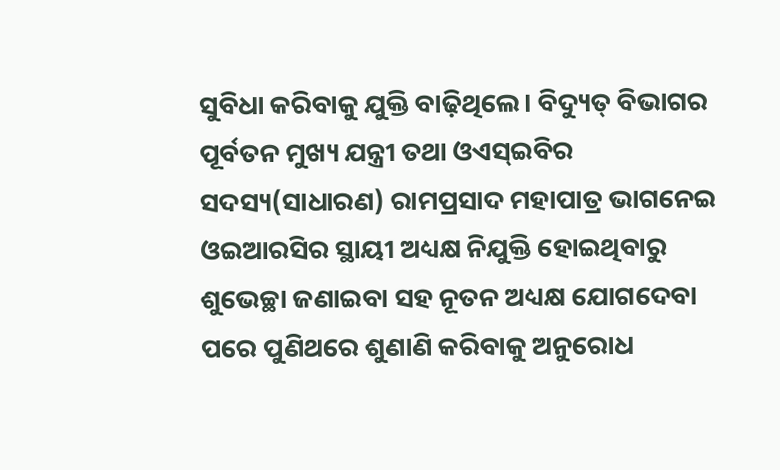ସୁବିଧା କରିବାକୁ ଯୁକ୍ତି ବାଢ଼ିଥିଲେ। ବିଦ୍ୟୁତ୍‌ ବିଭାଗର ପୂର୍ବତନ ମୁଖ୍ୟ ଯନ୍ତ୍ରୀ ତଥା ଓଏସ୍‌ଇବିର ସଦସ୍ୟ(ସାଧାରଣ) ରାମପ୍ରସାଦ ମହାପାତ୍ର ଭାଗନେଇ ଓଇଆରସିର ସ୍ଥାୟୀ ଅଧ୍ୟକ୍ଷ ନିଯୁକ୍ତି ହୋଇଥିବାରୁ ଶୁଭେଚ୍ଛା ଜଣାଇବା ସହ ନୂତନ ଅଧ୍ୟକ୍ଷ ଯୋଗଦେବା ପରେ ପୁଣିଥରେ ଶୁଣାଣି କରିବାକୁ ଅନୁରୋଧ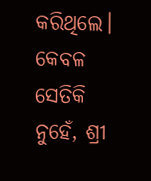କରିଥି‌ଲେ। କେବଳ ସେତିକି ନୁହେଁ, ଶ୍ରୀ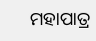ମହାପାତ୍ର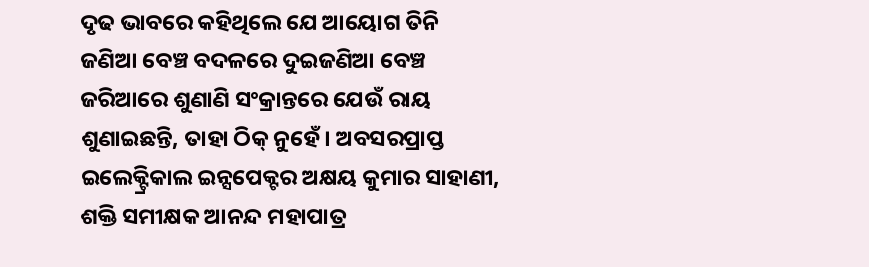ଦୃଢ ଭାବରେ କହିଥିଲେ ଯେ ଆୟୋଗ ତିନି ଜଣିଆ ବେଞ୍ଚ ବଦଳରେ ଦୁଇଜଣିଆ ବେଞ୍ଚ ଜରିଆରେ ଶୁଣାଣି ସଂକ୍ରାନ୍ତରେ ଯେଉଁ ରାୟ ଶୁଣାଇଛନ୍ତି, ତାହା ଠିକ୍ ନୁହେଁ। ଅବସରପ୍ରାପ୍ତ ଇଲେକ୍ଟ୍ରିକାଲ ଇନ୍ସପେକ୍ଟର ଅକ୍ଷୟ କୁମାର ସାହାଣୀ, ଶକ୍ତି ସମୀକ୍ଷକ ଆନନ୍ଦ ମହାପାତ୍ର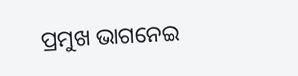ପ୍ରମୁଖ ଭାଗନେଇ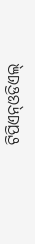ଟିପିଏନ୍‌ଓଡିଏଲ୍‌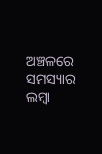ଅଞ୍ଚଳରେ ସମସ୍ୟାର ଲମ୍ବା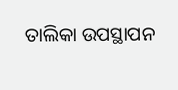ତାଲିକା ଉପସ୍ଥାପନ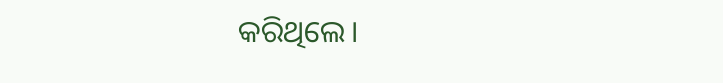କରିଥିଲେ।